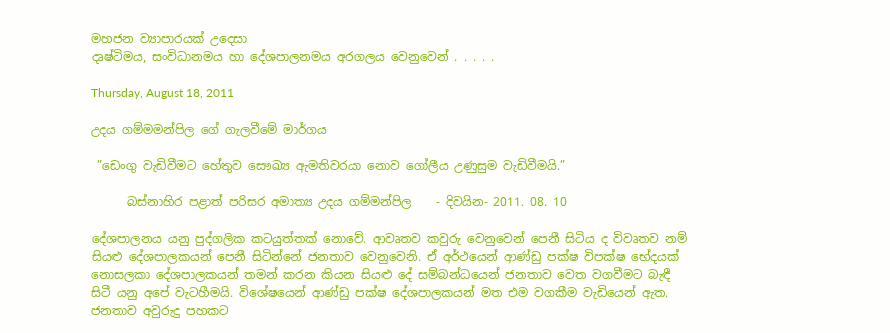මහජන ව්‍යාපාරයක් උදෙසා
දෘෂ්ටිමය, සංවිධානමය හා දේශපාලනමය අරගලය වෙනුවෙන් . . . . .

Thursday, August 18, 2011

උදය ගම්මමන්පිල ගේ ගැලවීමේ මාර්ගය

 ”ඩෙංගු වැඩිවීමට හේතුව සෞඛ්‍ය ඇමතිවරයා නොව ගෝලීය උණුසුම වැඩිවීමයි.”

      බස්නාහිර පළාත් පරිසර අමාත්‍ය උදය ගම්මන්පිල    - දිවයින- 2011. 08. 10

දේශපාලනය යනු පුද්ගලික කටයුත්තක් නොවේ. ආවෘතව කවුරු වෙනුවෙන් පෙනී සිටිය ද විවෘතව නම් සියළු දේශපාලකයන් පෙනී සිටින්නේ ජනතාව වෙනුවෙනි. ඒ අර්ථයෙන් ආණ්ඩු පක්ෂ විපක්ෂ භේදයක් නොසලකා දේශපාලකයන් තමන් කරන කියන සියළු දේ සම්බන්ධයෙන් ජනතාව වෙත වගවීමට බැඳී සිටී යනු අපේ වැටහීමයි. විශේෂයෙන් ආණ්ඩු පක්ෂ දේශපාලකයන් මත එම වගකීම වැඩියෙන් ඇත. ජනතාව අවුරුදු පහකට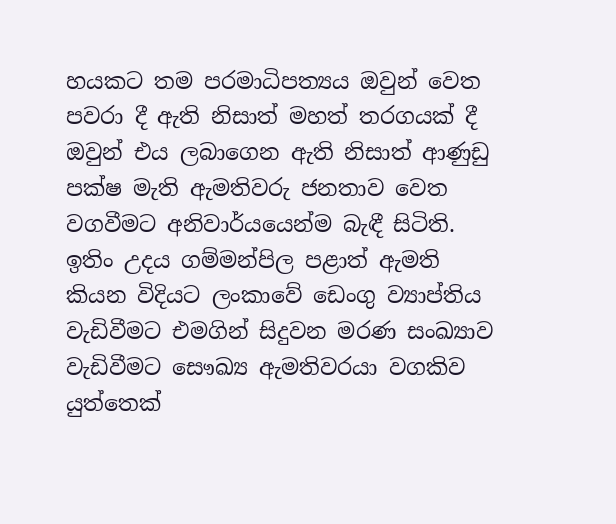හයකට තම පරමාධිපත්‍යය ඔවුන් වෙත පවරා දී ඇති නිසාත් මහත් තරගයක් දී ඔවුන් එය ලබාගෙන ඇති නිසාත් ආණුඩු පක්ෂ මැති ඇමතිවරු ජනතාව වෙත වගවීමට අනිවාර්යයෙන්ම බැඳී සිටිති.
ඉතිං උදය ගම්මන්පිල පළාත් ඇමති කියන විදියට ලංකාවේ ඩෙංගු ව්‍යාප්තිය වැඩිවීමට එමගින් සිදුවන මරණ සංඛ්‍යාව වැඩිවීමට සෞඛ්‍ය ඇමතිවරයා වගකිව යුත්තෙක්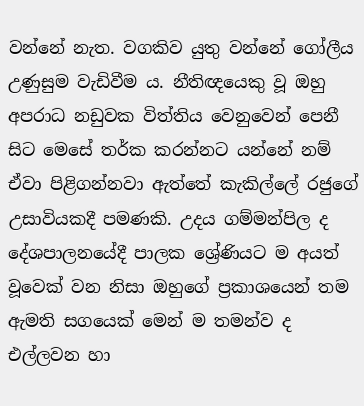වන්නේ නැත. වගකිව යුතු වන්නේ ගෝලීය උණුසුම වැඩිවීම ය. නීතිඥයෙකු වූ ඔහු අපරාධ නඩුවක විත්තිය වෙනුවෙන් පෙනී සිට මෙසේ තර්ක කරන්නට යන්නේ නම් ඒවා පිළිගන්නවා ඇත්තේ කැකිල්ලේ රජුගේ උසාවියකදී පමණකි. උදය ගම්මන්පිල ද දේශපාලනයේදී පාලක ශ්‍රේණියට ම අයත් වූවෙක් වන නිසා ඔහුගේ ප්‍රකාශයෙන් තම ඇමති සගයෙක් මෙන් ම තමන්ව ද එල්ලවන හා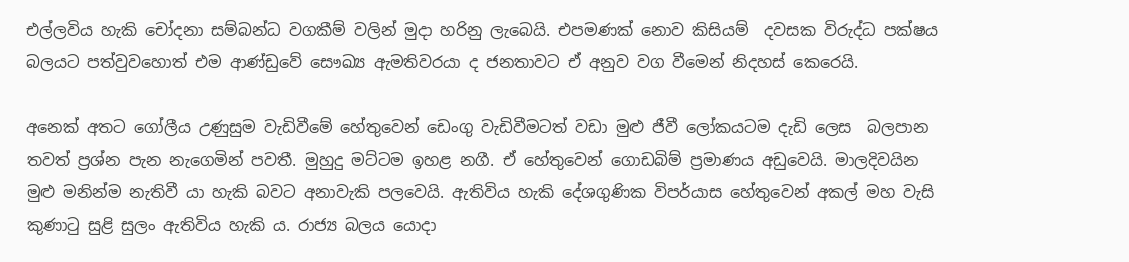එල්ලවිය හැකි චෝදනා සම්බන්ධ වගකීම් වලින් මුදා හරිනු ලැබෙයි. එපමණක් නොව කිසියම්  දවසක විරුද්ධ පක්ෂය බලයට පත්වුවහොත් එම ආණ්ඩුවේ සෞඛ්‍ය ඇමතිවරයා ද ජනතාවට ඒ අනුව වග වීමෙන් නිදහස් කෙරෙයි.

අනෙක් අතට ගෝලීය උණුසුම වැඩිවීමේ හේතුවෙන් ඩෙංගු වැඩිවීමටත් වඩා මුළු ජීවී ලෝකයටම දැඩි ලෙස  බලපාන තවත් ප්‍රශ්න පැන නැගෙමින් පවතී. මුහුදු මට්ටම ඉහළ නගී. ඒ හේතුවෙන් ගොඩබිම් ප්‍රමාණය අඩුවෙයි. මාලදිවයින මුළු මනින්ම නැතිවී යා හැකි බවට අනාවැකි පලවෙයි. ඇතිවිය හැකි දේශගුණික විපර්යාස හේතුවෙන් අකල් මහ වැසි කුණාටු සුළි සුලං ඇතිවිය හැකි ය. රාජ්‍ය බලය යොදා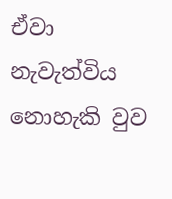ඒවා නැවැත්විය නොහැකි වුව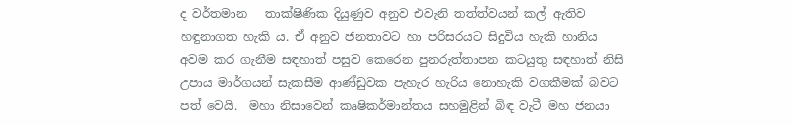ද වර්තමාන   තාක්ෂිණික දියුණුව අනුව එවැනි තත්ත්වයන් කල් ඇතිව හඳුනාගත හැකි ය. ඒ අනුව ජනතාවට හා පරිසරයට සිදුවිය හැකි හානිය අවම කර ගැනීම සඳහාත් පසුව කෙරෙන පුනරුත්තාපන කටයුතු සඳහාත් නිසි උපාය මාර්ගයන් සැකසීම ආණ්ඩුවක පැහැර හැරිය නොහැකි වගකීමක් බවට පත් වෙයි.  මහා නිසාවෙන් කෘෂිකර්මාන්තය සහමුළින් බිඳ වැටී මහ ජනයා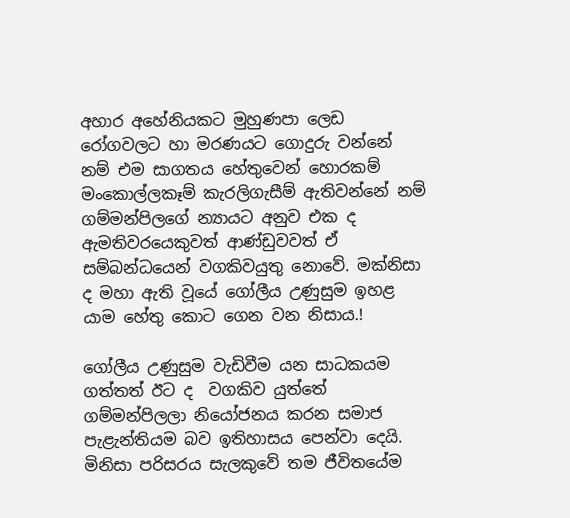අහාර අහේනියකට මුහුණපා ලෙඩ රෝගවලට හා මරණයට ගොදුරු වන්නේ නම් එම සාගතය හේතුවෙන් හොරකම් මංකොල්ලකෑම් කැරලිගැසීම් ඇතිවන්නේ නම් ගම්මන්පිලගේ න්‍යායට අනුව එක ද ඇමතිවරයෙකුවත් ආණ්ඩුවවත් ඒ සම්බන්ධයෙන් වගකිවයුතු නොවේ. මක්නිසා ද මහා ඇති වූයේ ගෝලීය උණුසුම ඉහළ යාම හේතු කොට ගෙන වන නිසාය.!

ගෝලීය උණුසුම වැඩිවීම යන සාධකයම ගත්තත් ඊට ද  වගකිව යුත්තේ ගම්මන්පිලලා නියෝජනය කරන සමාජ පැළැන්තියම බව ඉතිහාසය පෙන්වා දෙයි. මිනිසා පරිසරය සැලකුවේ තම ජීවිතයේම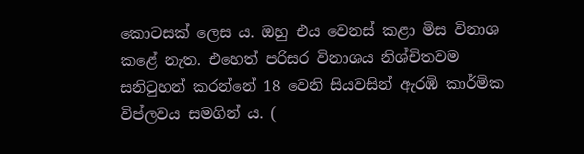කොටසක් ලෙස ය. ඔහු එය වෙනස් කළා මිස විනාශ කළේ නැත. එහෙත් පරිසර විනාශය නිශ්චිතවම සනිටුහන් කරන්නේ 18 වෙනි සියවසින් ඇරඹි කාර්මික විප්ලවය සමගින් ය. (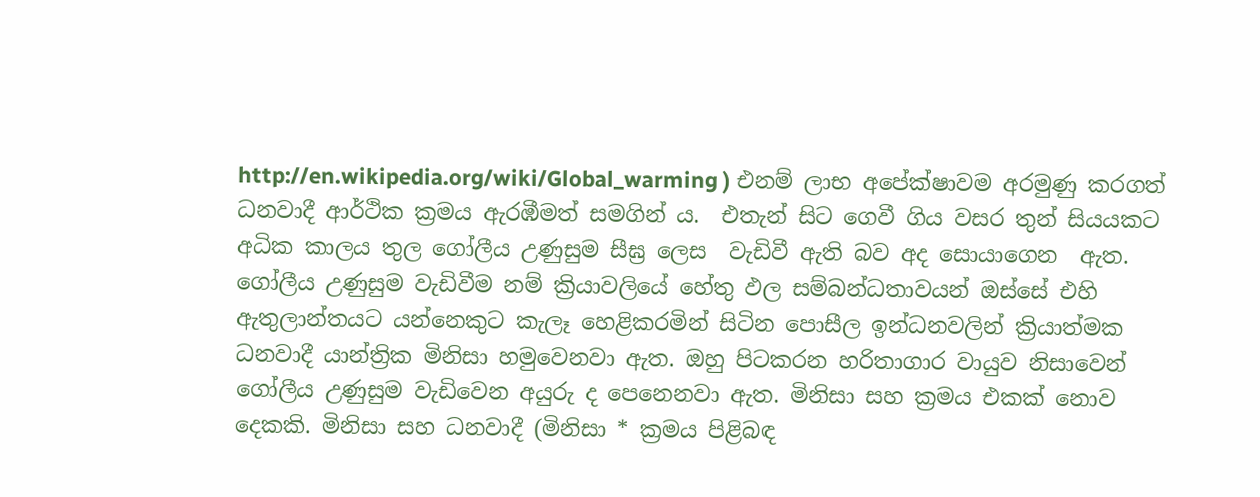http://en.wikipedia.org/wiki/Global_warming ) එනම් ලාභ අපේක්ෂාවම අරමුණු කරගත් ධනවාදී ආර්ථික ක්‍රමය ඇරඹීමත් සමගින් ය.  එතැන් සිට ගෙවී ගිය වසර තුන් සියයකට අධික කාලය තුල ගෝලීය උණුසුම සීඝ්‍ර ලෙස  වැඩිවී ඇති බව අද සොයාගෙන  ඇත. ගෝලීය උණුසුම වැඩිවීම නම් ක්‍රියාවලියේ හේතු ඵල සම්බන්ධතාවයන් ඔස්සේ එහි ඇතුලාන්තයට යන්නෙකුට කැලෑ හෙළිකරමින් සිටින පොසීල ඉන්ධනවලින් ක්‍රියාත්මක ධනවාදී යාන්ත්‍රික මිනිසා හමුවෙනවා ඇත. ඔහු පිටකරන හරිතාගාර වායුව නිසාවෙන් ගෝලීය උණුසුම වැඩිවෙන අයුරු ද පෙනෙනවා ඇත. මිනිසා සහ ක්‍රමය එකක් නොව දෙකකි. මිනිසා සහ ධනවාදී (මිනිසා * ක්‍රමය පිළිබඳ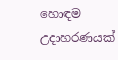හොඳම උදාහරණයක්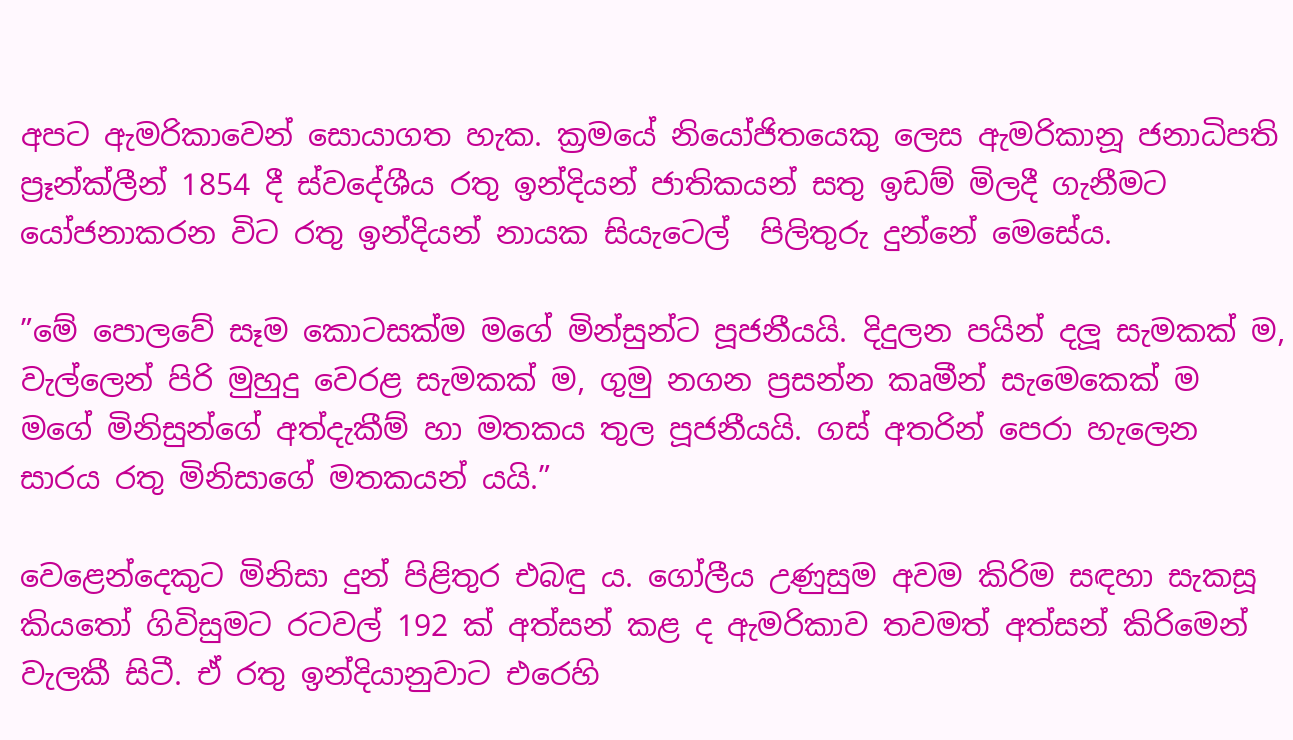අපට ඇමරිකාවෙන් සොයාගත හැක. ක්‍රමයේ නියෝජිතයෙකු ලෙස ඇමරිකානූ ජනාධිපති ප්‍රෑන්ක්ලීන් 1854 දී ස්වදේශීය රතු ඉන්දියන් ජාතිකයන් සතු ඉඩම් මිලදී ගැනීමට යෝජනාකරන විට රතු ඉන්දියන් නායක සියැටෙල්  පිලිතුරු දුන්නේ මෙසේය.

”මේ පොලවේ සෑම කොටසක්ම මගේ මින්සුන්ට පූජනීයයි. දිදුලන පයින් දලූ සැමකක් ම, වැල්ලෙන් පිරි මුහුදු වෙරළ සැමකක් ම, ගුමු නගන ප්‍රසන්න කෘමීන් සැමෙකෙක් ම මගේ මිනිසුන්ගේ අත්දැකීම් හා මතකය තුල පූජනීයයි. ගස් අතරින් පෙරා හැලෙන සාරය රතු මිනිසාගේ මතකයන් යයි.”

වෙළෙන්දෙකුට මිනිසා දුන් පිළිතුර එබඳු ය. ගෝලීය උණුසුම අවම කිරිම සඳහා සැකසූ කියතෝ ගිවිසුමට රටවල් 192 ක් අත්සන් කළ ද ඇමරිකාව තවමත් අත්සන් කිරිමෙන් වැලකී සිටී. ඒ රතු ඉන්දියානුවාට එරෙහි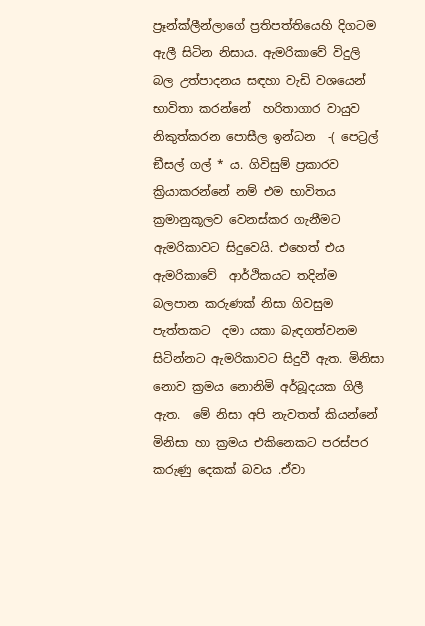ප්‍රෑන්ක්ලීන්ලාගේ ප්‍රතිපත්තියෙහි දිගටම ඇලී සිටින නිසාය. ඇමරිකාවේ විදුලි බල උත්පාදනය සඳහා වැඩි වශයෙන් භාවිතා කරන්නේ  හරිතාගාර වායුව නිකුත්කරන පොසීල ඉන්ධන  -( පෙට්‍රල් ඞීසල් ගල් * ය. ගිවිසුම් ප්‍රකාරව ක්‍රියාකරන්නේ නම් එම භාවිතය ක්‍රමානුකූලව වෙනස්කර ගැනීමට ඇමරිකාවට සිදුවෙයි. එහෙත් එය ඇමරිකාවේ  ආර්ථිකයට තදින්ම බලපාන කරුණක් නිසා ගිවසුම පැත්තකට  දමා යකා බැඳගත්වනම සිටින්නට ඇමරිකාවට සිදුවී ඇත. මිනිසා නොව ක්‍රමය නොනිමි අර්බූදයක ගිලී ඇත.  මේ නිසා අපි නැවතත් කියන්නේ මිනිසා හා ක්‍රමය එකිනෙකට පරස්පර කරුණු දෙකක් බවය .ඒවා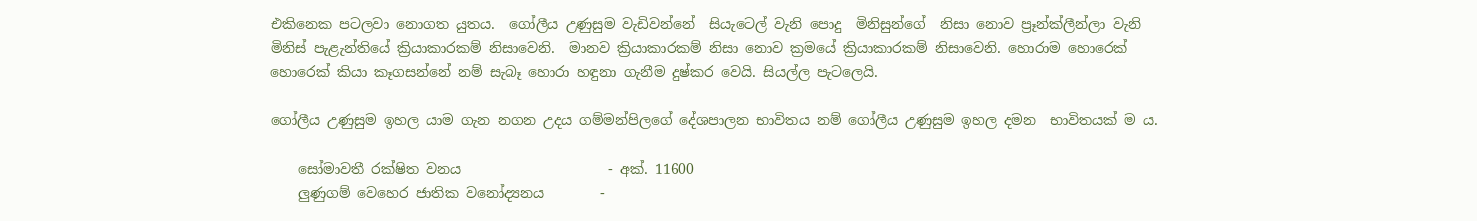එකිනෙක පටලවා නොගත යුතය.  ගෝලීය උණුසුම වැඩිවන්නේ  සියැටෙල් වැනි පොදු  මිනිසුන්ගේ  නිසා නොව ප්‍රෑන්ක්ලීන්ලා වැනි මිනිස් පැළැන්තියේ ක්‍රියාකාරකම් නිසාවෙනි.  මානව ක්‍රියාකාරකම් නිසා නොව ක්‍රමයේ ක්‍රියාකාරකම් නිසාවෙනි. හොරාම හොරෙක් හොරෙක් කියා කෑගසන්නේ නම් සැබෑ හොරා හඳුනා ගැනීම දුෂ්කර වෙයි. සියල්ල පැටලෙයි.

ගෝලීය උණුසුම ඉහල යාම ගැන නගන උදය ගම්මන්පිලගේ දේශපාලන භාවිතය නම් ගෝලීය උණුසුම ඉහල දමන  භාවිතයක් ම ය.

    සෝමාවතී රක්ෂිත වනය                     - අක්. 11600
    ලුණුගම් වෙහෙර ජාතික වනෝද්‍යනය        -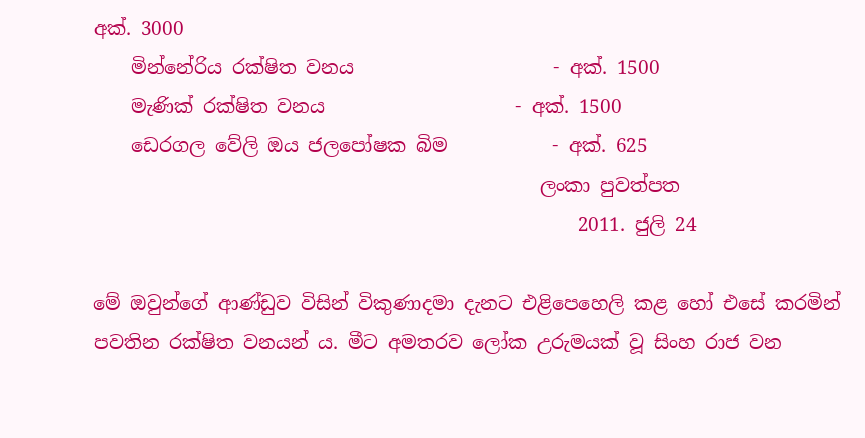අක්. 3000
    මින්නේරිය රක්ෂිත වනය                     - අක්. 1500
    මැණික් රක්ෂිත වනය                    - අක්. 1500
    ඩෙරගල වේලි ඔය ජලපෝෂක බිම           - අක්. 625
                                               ලංකා පුවත්පත
                                                   2011. ජුලි 24

මේ ඔවුන්ගේ ආණ්ඩුව විසින් විකුණාදමා දැනට එළිපෙහෙලි කළ හෝ එසේ කරමින් පවතින රක්ෂිත වනයන් ය. මීට අමතරව ලෝක උරුමයක් වූ සිංහ රාජ වන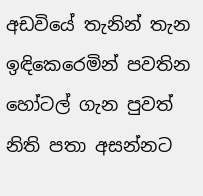අඩවියේ තැනින් තැන ඉඳිකෙරෙමින් පවතින හෝටල් ගැන පුවත් නිති පතා අසන්නට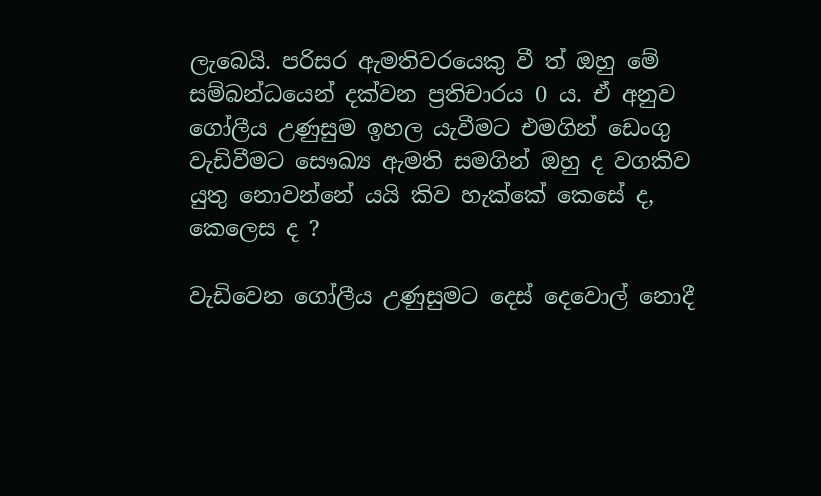ලැබෙයි. පරිසර ඇමතිවරයෙකු වී ත් ඔහු මේ සම්බන්ධයෙන් දක්වන ප්‍රතිචාරය 0 ය. ඒ අනුව ගෝලීය උණුසුම ඉහල යැවීමට එමගින් ඩෙංගු වැඩිවීමට සෞඛ්‍ය ඇමති සමගින් ඔහු ද වගකිව යුතු නොවන්නේ යයි කිව හැක්කේ කෙසේ ද, කෙලෙස ද ?

වැඩිවෙන ගෝලීය උණුසුමට දෙස් දෙවොල් නොදී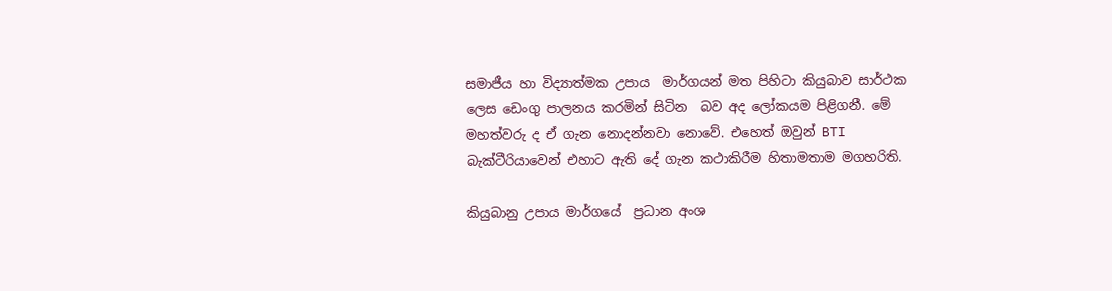සමාජීය හා විද්‍යාත්මක උපාය  මාර්ගයන් මත පිහිටා කියුබාව සාර්ථක ලෙස ඩෙංගු පාලනය කරමින් සිටින  බව අද ලෝකයම පිළිගනී. මේ මහත්වරු ද ඒ ගැන නොදන්නවා නොවේ. එහෙත් ඔවුන් BTI බැක්ටීරියාවෙන් එහාට ඇති දේ ගැන කථාකිරීම හිතාමතාම මගහරිති.

කියුබානු උපාය මාර්ගයේ  ප්‍රධාන අංශ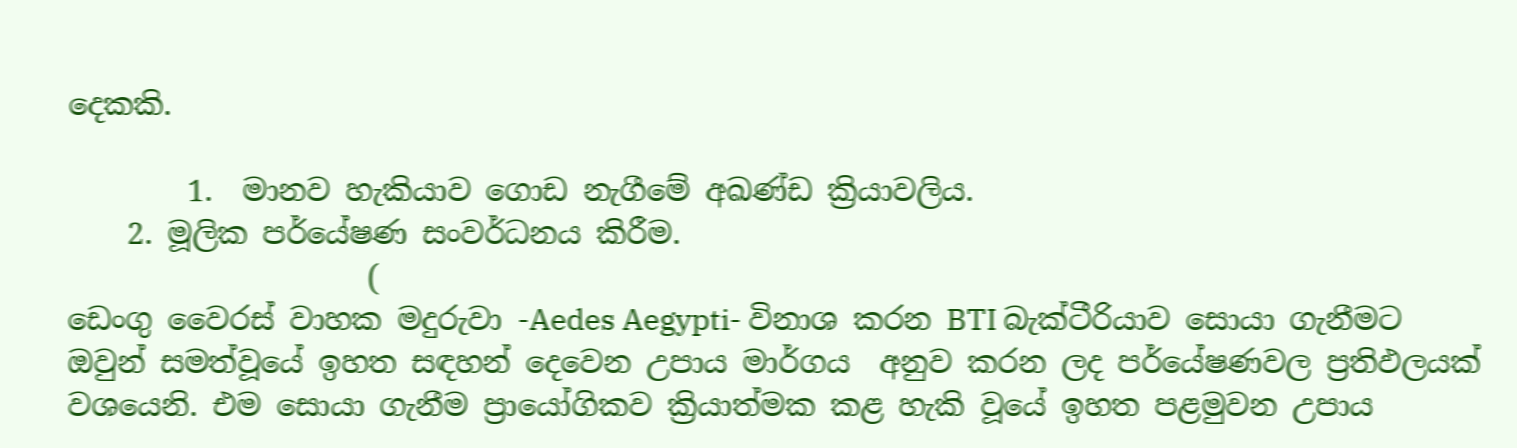දෙකකි.

        1.  මානව හැකියාව ගොඩ නැගීමේ අඛණ්ඩ ක්‍රියාවලිය.
    2. මූලික පර්යේෂණ සංවර්ධනය කිරීම.
                    (
ඩෙංගු වෛරස් වාහක මදුරුවා -Aedes Aegypti- විනාශ කරන BTI බැක්ටීරියාව සොයා ගැනීමට ඔවුන් සමත්වූයේ ඉහත සඳහන් දෙවෙන උපාය මාර්ගය  අනුව කරන ලද පර්යේෂණවල ප්‍රතිඵලයක් වශයෙනි. එම සොයා ගැනීම ප්‍රායෝගිකව ක්‍රියාත්මක කළ හැකි වූයේ ඉහත පළමුවන උපාය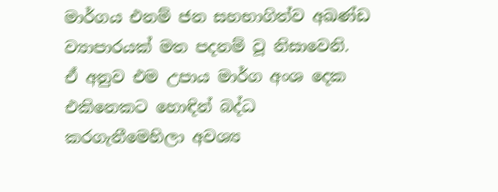මාර්ගය එනම් ජන සහභාගිත්ව අඛණ්ඩ ව්‍යාපාරයක් මත පදනම් වූ නිසාවෙනි.  ඒ අනුව එම උපාය මාර්ග අංශ දෙක එකිනෙකට හොඳින් බද්ධ කරගැනීමෙහිලා අවශ්‍ය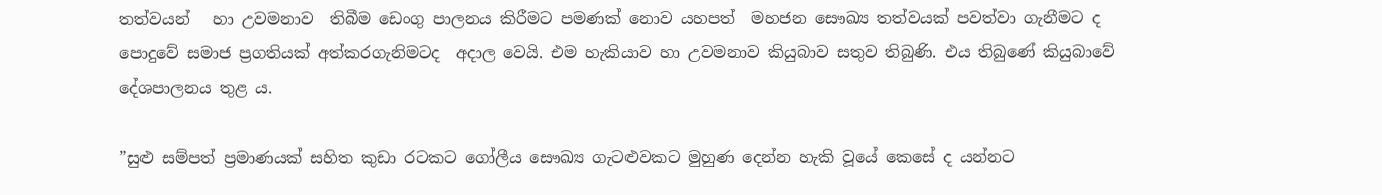තත්වයන්   හා උවමනාව  තිබීම ඩෙංගු පාලනය කිරීමට පමණක් නොව යහපත්  මහජන සෞඛ්‍ය තත්වයක් පවත්වා ගැනීමට ද පොදුවේ සමාජ ප්‍රගතියක් අත්කරගැනිමටද  අදාල වෙයි. එම හැකියාව හා උවමනාව කියුබාව සතුව තිබුණි. එය තිබුණේ කියුබාවේ දේශපාලනය තුළ ය.

”සුළු සම්පත් ප්‍රමාණයක් සහිත කුඩා රටකට ගෝලීය සෞඛ්‍ය ගැටළුවකට මුහුණ දෙන්න හැකි වූයේ කෙසේ ද යන්නට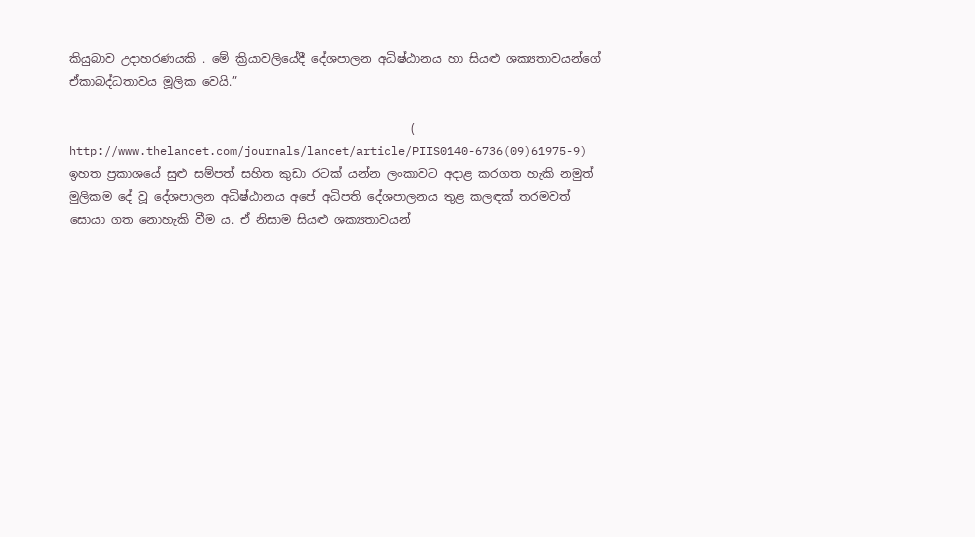කියුබාව උදාහරණයකි . මේ ක්‍රියාවලියේදී දේශපාලන අධිෂ්ඨානය හා සියළු ශක්‍යතාවයන්ගේ ඒකාබද්ධතාවය මූලික වෙයි.”

                                                         (  http://www.thelancet.com/journals/lancet/article/PIIS0140-6736(09)61975-9)
ඉහත ප්‍රකාශයේ සුළු සම්පත් සහිත කුඩා රටක් යන්න ලංකාවට අදාළ කරගත හැකි නමුත් මුලිකම දේ වූ දේශපාලන අධිෂ්ඨානය අපේ අධිපති දේශපාලනය තුළ කලඳක් තරමවත් සොයා ගත නොහැකි වීම ය. ඒ නිසාම සියළු ශක්‍යතාවයන්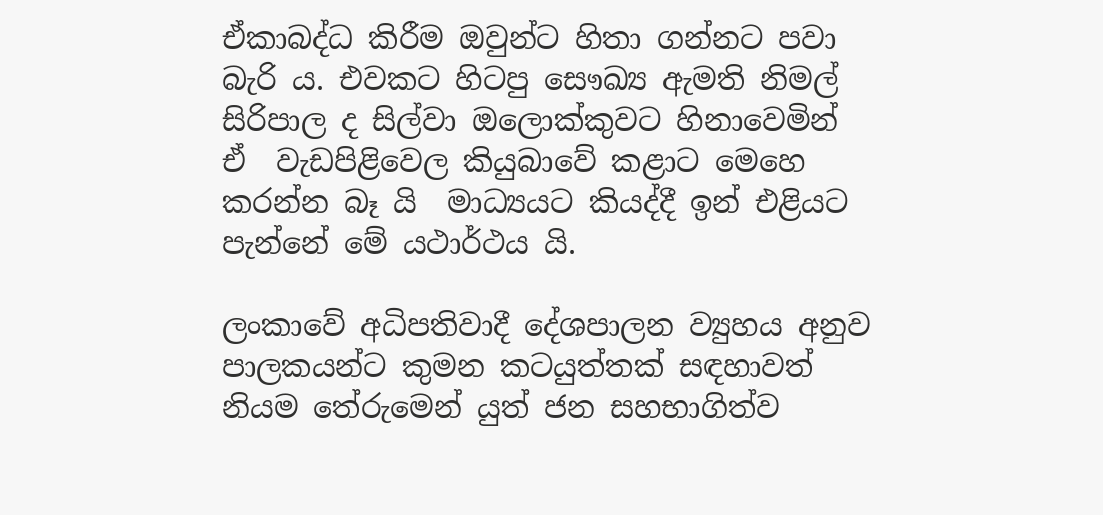ඒකාබද්ධ කිරීම ඔවුන්ට හිතා ගන්නට පවා බැරි ය. එවකට හිටපු සෞඛ්‍ය ඇමති නිමල් සිරිපාල ද සිල්වා ඔලොක්කුවට හිනාවෙමින්  ඒ  වැඩපිළිවෙල කියුබාවේ කළාට මෙහෙ කරන්න බෑ යි  මාධ්‍යයට කියද්දී ඉන් එළියට පැන්නේ මේ යථාර්ථය යි.

ලංකාවේ අධිපතිවාදී දේශපාලන ව්‍යුහය අනුව පාලකයන්ට කුමන කටයුත්තක් සඳහාවත්     නියම තේරුමෙන් යුත් ජන සහභාගිත්ව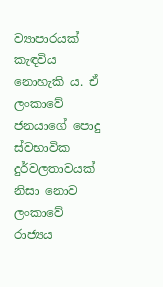ව්‍යාපාරයක් කැඳවිය නොහැකි ය. ඒ ලංකාවේ ජනයාගේ පොදු ස්වභාවික  දුර්වලතාවයක් නිසා නොව ලංකාවේ රාජ්‍යය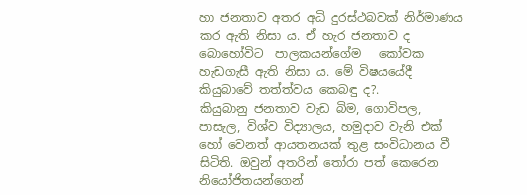හා ජනතාව අතර අධි දුරස්ථබවක් නිර්මාණය කර ඇති නිසා ය. ඒ හැර ජනතාව ද බොහෝවිට  පාලකයන්ගේම   කෝවක  හැඩගැසී ඇති නිසා ය. මේ විෂයයේදී කියුබාවේ තත්ත්වය කෙබඳු ද?.
කියුබානු ජනතාව වැඩ බිම, ගොවිපල, පාසැල, විශ්ව විද්‍යාලය, හමුදාව වැනි එක් හෝ වෙනත් ආයතනයක් තුළ සංවිධානය වී සිටිති. ඔවුන් අතරින් තෝරා පත් කෙරෙන නියෝජිතයන්ගෙන්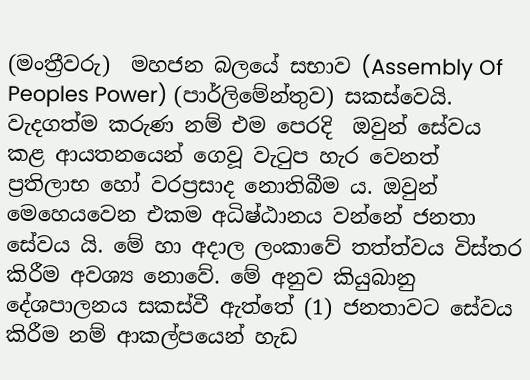(මංත්‍රීවරු)  මහජන බලයේ සභාව (Assembly Of Peoples Power) (පාර්ලිමේන්තුව) සකස්වෙයි. වැදගත්ම කරුණ නම් එම පෙරදි  ඔවුන් සේවය කළ ආයතනයෙන් ගෙවූ වැටුප හැර වෙනත් ප්‍රතිලාභ හෝ වරප්‍රසාද නොතිබීම ය. ඔවුන් මෙහෙයවෙන එකම අධිෂ්ඨානය වන්නේ ජනතා සේවය යි. මේ හා අදාල ලංකාවේ තත්ත්වය විස්තර කිරීම අවශ්‍ය නොවේ. මේ අනුව කියුබානු දේශපාලනය සකස්වී ඇත්තේ (1) ජනතාවට සේවය කිරීම නම් ආකල්පයෙන් හැඩ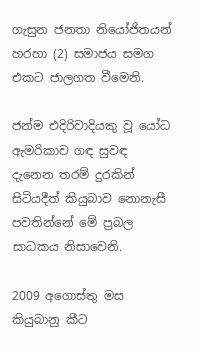ගැසුන ජනතා නියෝජිතයන් හරහා (2) සමාජය සමග එකට ජාලගත වීමෙනි.

ජන්ම එදිරිවාදියකු වූ යෝධ ඇමරිකාව ගඳ සුවඳ දැනෙන තරම් දුරකින් සිටියදීත් කියුබාව නොනැසී පවතින්නේ මේ ප්‍රබල සාධකය නිසාවෙනි.

2009 අගොස්තු මස කියුබානු කීට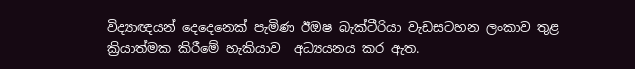විද්‍යාඥයන් දෙදෙනෙක් පැමිණ ඊඔෂ බැක්ටීරියා වැඩසටහන ලංකාව තුළ ක්‍රියාත්මක කිරීමේ හැකියාව  අධ්‍යයනය කර ඇත.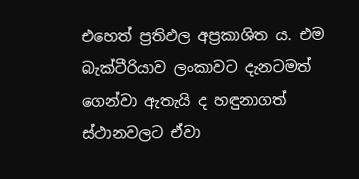එහෙත් ප්‍රතිඵල අප්‍රකාශිත ය. එම බැක්ටීරියාව ලංකාවට දැනටමත් ගෙන්වා ඇතැයි ද හඳුනාගත් ස්ථානවලට ඒවා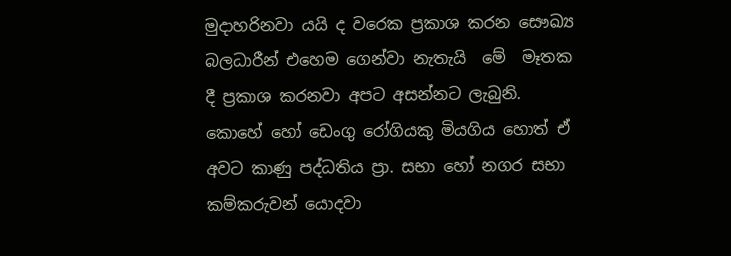මුදාහරිනවා යයි ද වරෙක ප්‍රකාශ කරන සෞඛ්‍ය බලධාරීන් එහෙම ගෙන්වා නැතැයි  මේ  මෑතක දී ප්‍රකාශ කරනවා අපට අසන්නට ලැබුනි. කොහේ හෝ ඩෙංගු රෝගියකු මියගිය හොත් ඒ අවට කාණු පද්ධතිය ප්‍රා. සභා හෝ නගර සභා කම්කරුවන් යොදවා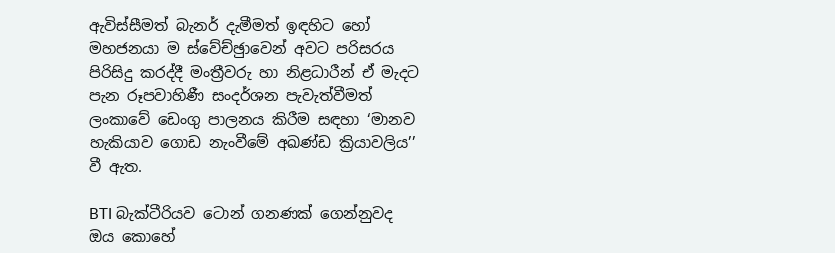ඇවිස්සීමත් බැනර් දැමීමත් ඉඳහිට හෝ මහජනයා ම ස්වේච්ඡුාවෙන් අවට පරිසරය පිරිසිදු කරද්දී මංත්‍රීවරු හා නිළධාරීන් ඒ මැදට පැන රූපවාහිණී සංදර්ශන පැවැත්වීමත් ලංකාවේ ඩෙංගු පාලනය කිරීම සඳහා ‘මානව හැකියාව ගොඩ නැංවීමේ අඛණ්ඩ ක්‍රියාවලිය’’ වී ඇත.

BTI බැක්ටීරියව ටොන් ගනණක් ගෙන්නුවද  ඔය කොහේ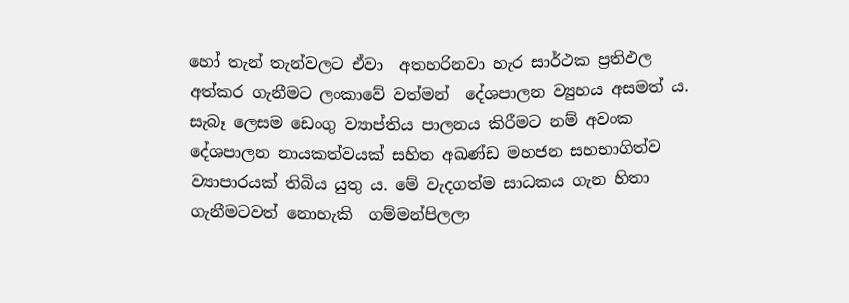හෝ තැන් තැන්වලට ඒවා  අතහරිනවා හැර සාර්ථක ප්‍රතිඵල අත්කර ගැනීමට ලංකාවේ වත්මන්  දේශපාලන ව්‍යුහය අසමත් ය. සැබෑ ලෙසම ඩෙංගු ව්‍යාප්තිය පාලනය කිරීමට නම් අවංක දේශපාලන නායකත්වයක් සහිත අඛණ්ඩ මහජන සහභාගිත්ව ව්‍යාපාරයක් තිබිය යුතු ය. මේ වැදගත්ම සාධකය ගැන හිතා ගැනීමටවත් නොහැකි  ගම්මන්පිලලා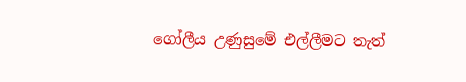ගෝලීය උණුසුමේ එල්ලීමට තැත්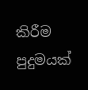කිරීම   පුදුමයක්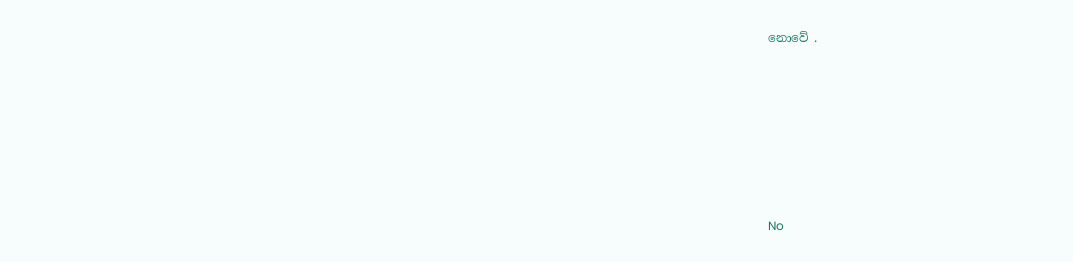නොවේ .







No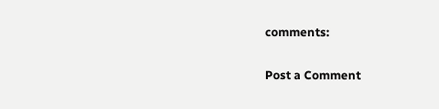comments:

Post a Comment